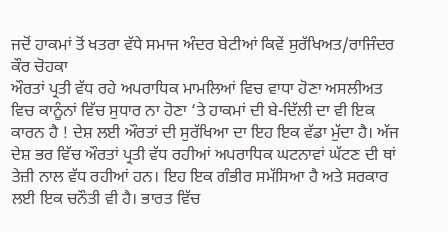ਜਦੋਂ ਹਾਕਮਾਂ ਤੋਂ ਖਤਰਾ ਵੱਧੇ ਸਮਾਜ ਅੰਦਰ ਬੇਟੀਆਂ ਕਿਵੇਂ ਸੁਰੱਖਿਅਤ/ਰਾਜਿੰਦਰ ਕੌਰ ਚੋਹਕਾ
ਔਰਤਾਂ ਪ੍ਰਤੀ ਵੱਧ ਰਹੇ ਅਪਰਾਧਿਕ ਮਾਮਲਿਆਂ ਵਿਚ ਵਾਧਾ ਹੋਣਾ ਅਸਲੀਅਤ ਵਿਚ ਕਾਨੂੰਨਾਂ ਵਿੱਚ ਸੁਧਾਰ ਨਾ ਹੋਣਾ ‘ਤੇ ਹਾਕਮਾਂ ਦੀ ਬੇ-ਦਿੱਲੀ ਦਾ ਵੀ ਇਕ ਕਾਰਨ ਹੈ ! ਦੇਸ਼ ਲਈ ਔਰਤਾਂ ਦੀ ਸੁਰੱਖਿਆ ਦਾ ਇਹ ਇਕ ਵੱਡਾ ਮੁੱਦਾ ਹੈ। ਅੱਜ ਦੇਸ਼ ਭਰ ਵਿੱਚ ਔਰਤਾਂ ਪ੍ਰਤੀ ਵੱਧ ਰਹੀਆਂ ਅਪਰਾਧਿਕ ਘਟਨਾਵਾਂ ਘੱਟਣ ਦੀ ਥਾਂ ਤੇਜ਼ੀ ਨਾਲ ਵੱਧ ਰਹੀਆਂ ਹਨ। ਇਹ ਇਕ ਗੰਭੀਰ ਸਮੱਸਿਆ ਹੈ ਅਤੇ ਸਰਕਾਰ ਲਈ ਇਕ ਚਨੌਤੀ ਵੀ ਹੈ। ਭਾਰਤ ਵਿੱਚ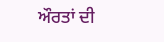ਔਰਤਾਂ ਦੀ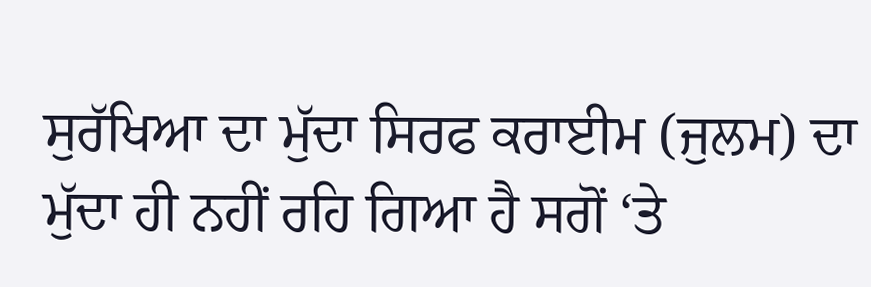ਸੁਰੱਖਿਆ ਦਾ ਮੁੱਦਾ ਸਿਰਫ ਕਰਾਈਮ (ਜੁਲਮ) ਦਾ ਮੁੱਦਾ ਹੀ ਨਹੀਂ ਰਹਿ ਗਿਆ ਹੈ ਸਗੋਂ ‘ਤੇ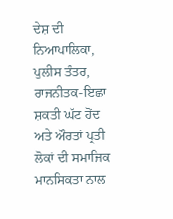ਦੇਸ਼ ਦੀ ਨਿਆਪਾਲਿਕਾ, ਪੁਲੀਸ ਤੰਤਰ, ਰਾਜਨੀਤਕ-ਇਛਾ ਸ਼ਕਤੀ ਘੱਟ ਹੋਂਦ ਅਤੇ ਔਰਤਾਂ ਪ੍ਰਤੀ ਲੋਕਾਂ ਦੀ ਸਮਾਜਿਕ ਮਾਨਸਿਕਤਾ ਨਾਲ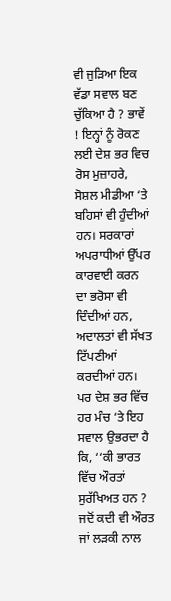ਵੀ ਜੁੜਿਆ ਇਕ ਵੱਡਾ ਸਵਾਲ ਬਣ ਚੁੱਕਿਆ ਹੈ ? ਭਾਵੇਂ ! ਇਨ੍ਹਾਂ ਨੂੰ ਰੋਕਣ ਲਈ ਦੇਸ਼ ਭਰ ਵਿਚ ਰੋਸ ਮੁਜ਼ਾਹਰੇ, ਸੋਸ਼ਲ ਮੀਡੀਆ ‘ਤੇ ਬਹਿਸਾਂ ਵੀ ਹੁੰਦੀਆਂ ਹਨ। ਸਰਕਾਰਾਂ ਅਪਰਾਧੀਆਂ ਉੱਪਰ ਕਾਰਵਾਈ ਕਰਨ ਦਾ ਭਰੋਸਾ ਵੀ ਦਿੰਦੀਆਂ ਹਨ, ਅਦਾਲਤਾਂ ਵੀ ਸੱਖਤ ਟਿੱਪਣੀਆਂ ਕਰਦੀਆਂ ਹਨ। ਪਰ ਦੇਸ਼ ਭਰ ਵਿੱਚ ਹਰ ਮੰਚ ‘ਤੇ ਇਹ ਸਵਾਲ ਉਭਰਦਾ ਹੈ ਕਿ, ‘‘ਕੀ ਭਾਰਤ ਵਿੱਚ ਔਰਤਾਂ ਸੁਰੱਖਿਅਤ ਹਨ ?
ਜਦੋਂ ਕਦੀ ਵੀ ਔਰਤ ਜਾਂ ਲੜਕੀ ਨਾਲ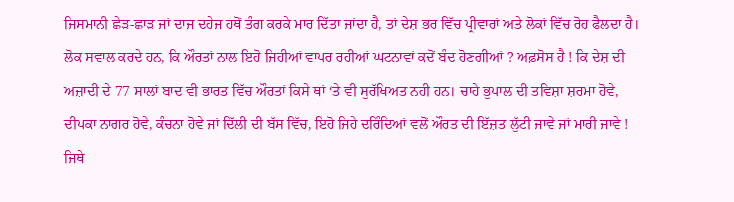ਜਿਸਮਾਨੀ ਛੇੜ-ਛਾੜ ਜਾਂ ਦਾਜ ਦਹੇਜ ਹਥੋਂ ਤੰਗ ਕਰਕੇ ਮਾਰ ਦਿੱਤਾ ਜਾਂਦਾ ਹੈ, ਤਾਂ ਦੇਸ਼ ਭਰ ਵਿੱਚ ਪ੍ਰੀਵਾਰਾਂ ਅਤੇ ਲੋਕਾਂ ਵਿੱਚ ਰੋਹ ਫੈਲਦਾ ਹੈ। ਲੋਕ ਸਵਾਲ ਕਰਦੇ ਹਨ, ਕਿ ਔਰਤਾਂ ਨਾਲ ਇਹੋ ਜਿਹੀਆਂ ਵਾਪਰ ਰਹੀਆਂ ਘਟਨਾਵਾਂ ਕਦੋਂ ਬੰਦ ਹੋਣਗੀਆਂ ? ਅਫ਼ਸੋਸ ਹੈ ! ਕਿ ਦੇਸ਼ ਦੀ ਅਜ਼ਾਦੀ ਦੇ 77 ਸਾਲਾਂ ਬਾਦ ਵੀ ਭਾਰਤ ਵਿੱਚ ਔਰਤਾਂ ਕਿਸੇ ਥਾਂ ‘ਤੇ ਵੀ ਸੁਰੱਖਿਅਤ ਨਹੀ ਹਨ। ਚਾਹੇ ਭੁਪਾਲ ਦੀ ਤਵਿਸ਼ਾ ਸ਼ਰਮਾ ਹੋਵੇ, ਦੀਪਕਾ ਨਾਗਰ ਹੋਵੇ, ਕੰਚਨਾ ਹੋਵੇ ਜਾਂ ਦਿੱਲੀ ਦੀ ਬੱਸ ਵਿੱਚ, ਇਹੋ ਜਿਹੇ ਦਰਿੰਦਿਆਂ ਵਲੋਂ ਔਰਤ ਦੀ ਇੱਜ਼ਤ ਲੁੱਟੀ ਜਾਵੇ ਜਾਂ ਮਾਰੀ ਜਾਵੇ ! ਜਿਥੇ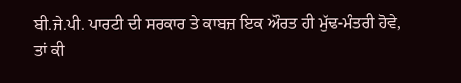ਬੀ.ਜੇ.ਪੀ. ਪਾਰਟੀ ਦੀ ਸਰਕਾਰ ਤੇ ਕਾਬਜ਼ ਇਕ ਔਰਤ ਹੀ ਮੁੱਢ-ਮੰਤਰੀ ਹੋਵੇ, ਤਾਂ ਕੀ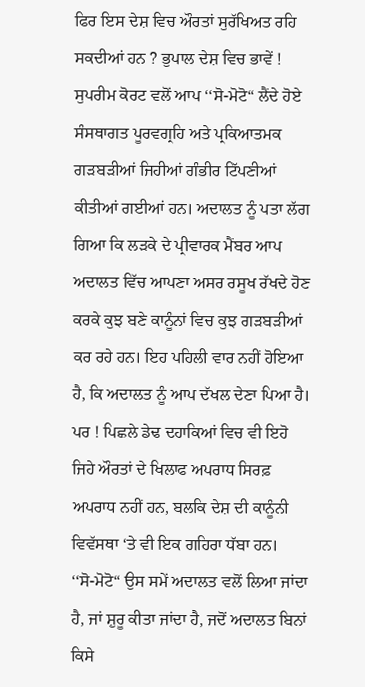ਫਿਰ ਇਸ ਦੇਸ਼ ਵਿਚ ਔਰਤਾਂ ਸੁਰੱਖਿਅਤ ਰਹਿ ਸਕਦੀਆਂ ਹਨ ? ਭੁਪਾਲ ਦੇਸ਼ ਵਿਚ ਭਾਵੇਂ ! ਸੁਪਰੀਮ ਕੋਰਟ ਵਲੋਂ ਆਪ ‘‘ਸੋ-ਮੋਟੋ“ ਲੈਂਦੇ ਹੋਏ ਸੰਸਥਾਗਤ ਪੂਰਵਗ੍ਰਹਿ ਅਤੇ ਪ੍ਰਕਿਆਤਮਕ ਗੜਬੜੀਆਂ ਜਿਹੀਆਂ ਗੰਭੀਰ ਟਿੱਪਣੀਆਂ ਕੀਤੀਆਂ ਗਈਆਂ ਹਨ। ਅਦਾਲਤ ਨੂੰ ਪਤਾ ਲੱਗ ਗਿਆ ਕਿ ਲੜਕੇ ਦੇ ਪ੍ਰੀਵਾਰਕ ਮੈਂਬਰ ਆਪ ਅਦਾਲਤ ਵਿੱਚ ਆਪਣਾ ਅਸਰ ਰਸੂਖ ਰੱਖਦੇ ਹੋਣ ਕਰਕੇ ਕੁਝ ਬਣੇ ਕਾਨੂੰਨਾਂ ਵਿਚ ਕੁਝ ਗੜਬੜੀਆਂ ਕਰ ਰਹੇ ਹਨ। ਇਹ ਪਹਿਲੀ ਵਾਰ ਨਹੀਂ ਹੋਇਆ ਹੈ, ਕਿ ਅਦਾਲਤ ਨੂੰ ਆਪ ਦੱਖਲ ਦੇਣਾ ਪਿਆ ਹੈ। ਪਰ ! ਪਿਛਲੇ ਡੇਢ ਦਹਾਕਿਆਂ ਵਿਚ ਵੀ ਇਹੋ ਜਿਹੇ ਔਰਤਾਂ ਦੇ ਖਿਲਾਫ ਅਪਰਾਧ ਸਿਰਫ਼ ਅਪਰਾਧ ਨਹੀਂ ਹਨ, ਬਲਕਿ ਦੇਸ਼ ਦੀ ਕਾਨੂੰਨੀ ਵਿਵੱਸਥਾ ‘ਤੇ ਵੀ ਇਕ ਗਹਿਰਾ ਧੱਬਾ ਹਨ।
‘‘ਸੋ-ਮੋਟੋ“ ਉਸ ਸਮੇਂ ਅਦਾਲਤ ਵਲੋਂ ਲਿਆ ਜਾਂਦਾ ਹੈ, ਜਾਂ ਸ਼ੁਰੂ ਕੀਤਾ ਜਾਂਦਾ ਹੈ, ਜਦੋਂ ਅਦਾਲਤ ਬਿਨਾਂ ਕਿਸੇ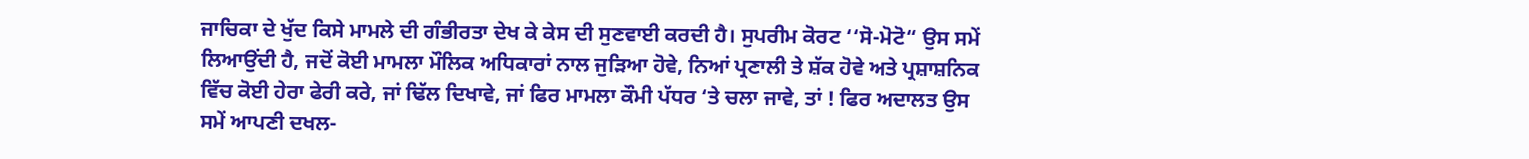ਜਾਚਿਕਾ ਦੇ ਖੁੱਦ ਕਿਸੇ ਮਾਮਲੇ ਦੀ ਗੰਭੀਰਤਾ ਦੇਖ ਕੇ ਕੇਸ ਦੀ ਸੁਣਵਾਈ ਕਰਦੀ ਹੈ। ਸੁਪਰੀਮ ਕੋਰਟ ‘‘ਸੋ-ਮੋਟੋ“ ਉਸ ਸਮੇਂ ਲਿਆਉਂਦੀ ਹੈ, ਜਦੋਂ ਕੋਈ ਮਾਮਲਾ ਮੌਲਿਕ ਅਧਿਕਾਰਾਂ ਨਾਲ ਜੁੜਿਆ ਹੋਵੇ, ਨਿਆਂ ਪ੍ਰਣਾਲੀ ਤੇ ਸ਼ੱਕ ਹੋਵੇ ਅਤੇ ਪ੍ਰਸ਼ਾਸ਼ਨਿਕ ਵਿੱਚ ਕੋਈ ਹੇਰਾ ਫੇਰੀ ਕਰੇ, ਜਾਂ ਢਿੱਲ ਦਿਖਾਵੇ, ਜਾਂ ਫਿਰ ਮਾਮਲਾ ਕੌਮੀ ਪੱਧਰ ‘ਤੇ ਚਲਾ ਜਾਵੇ, ਤਾਂ ! ਫਿਰ ਅਦਾਲਤ ਉਸ ਸਮੇਂ ਆਪਣੀ ਦਖਲ-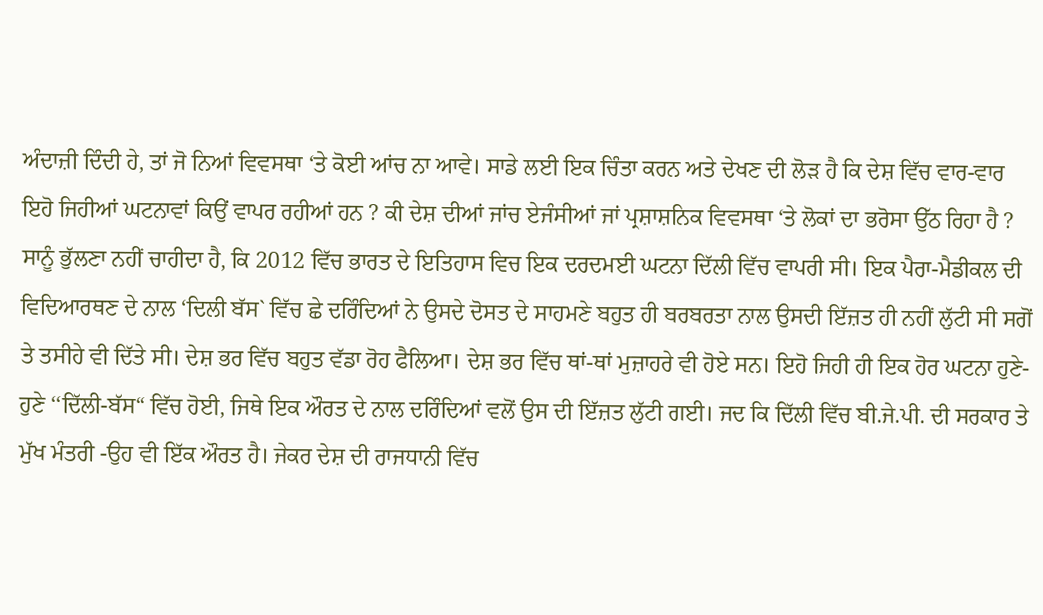ਅੰਦਾਜ਼ੀ ਦਿੰਦੀ ਹੇ, ਤਾਂ ਜੋ ਨਿਆਂ ਵਿਵਸਥਾ ‘ਤੇ ਕੋਈ ਆਂਚ ਨਾ ਆਵੇ। ਸਾਡੇ ਲਈ ਇਕ ਚਿੰਤਾ ਕਰਨ ਅਤੇ ਦੇਖਣ ਦੀ ਲੋੜ ਹੈ ਕਿ ਦੇਸ਼ ਵਿੱਚ ਵਾਰ-ਵਾਰ ਇਹੋ ਜਿਹੀਆਂ ਘਟਨਾਵਾਂ ਕਿਉਂ ਵਾਪਰ ਰਹੀਆਂ ਹਨ ? ਕੀ ਦੇਸ਼ ਦੀਆਂ ਜਾਂਚ ਏਜੰਸੀਆਂ ਜਾਂ ਪ੍ਰਸ਼ਾਸ਼ਨਿਕ ਵਿਵਸਥਾ ‘ਤੇ ਲੋਕਾਂ ਦਾ ਭਰੋਸਾ ਉੱਠ ਰਿਹਾ ਹੈ ?
ਸਾਨੂੰ ਭੁੱਲਣਾ ਨਹੀਂ ਚਾਹੀਦਾ ਹੈ, ਕਿ 2012 ਵਿੱਚ ਭਾਰਤ ਦੇ ਇਤਿਹਾਸ ਵਿਚ ਇਕ ਦਰਦਮਈ ਘਟਨਾ ਦਿੱਲੀ ਵਿੱਚ ਵਾਪਰੀ ਸੀ। ਇਕ ਪੈਰਾ-ਮੈਡੀਕਲ ਦੀ ਵਿਦਿਆਰਥਣ ਦੇ ਨਾਲ ‘ਦਿਲੀ ਬੱਸ` ਵਿੱਚ ਛੇ ਦਰਿੰਦਿਆਂ ਨੇ ਉਸਦੇ ਦੋਸਤ ਦੇ ਸਾਹਮਣੇ ਬਹੁਤ ਹੀ ਬਰਬਰਤਾ ਨਾਲ ਉਸਦੀ ਇੱਜ਼ਤ ਹੀ ਨਹੀਂ ਲੁੱਟੀ ਸੀ ਸਗੋਂ ਤੇ ਤਸੀਹੇ ਵੀ ਦਿੱਤੇ ਸੀ। ਦੇਸ਼ ਭਰ ਵਿੱਚ ਬਹੁਤ ਵੱਡਾ ਰੋਹ ਫੈਲਿਆ। ਦੇਸ਼ ਭਰ ਵਿੱਚ ਥਾਂ-ਥਾਂ ਮੁਜ਼ਾਹਰੇ ਵੀ ਹੋਏ ਸਨ। ਇਹੋ ਜਿਹੀ ਹੀ ਇਕ ਹੋਰ ਘਟਨਾ ਹੁਣੇ-ਹੁਣੇ ‘‘ਦਿੱਲੀ-ਬੱਸ“ ਵਿੱਚ ਹੋਈ, ਜਿਥੇ ਇਕ ਔਰਤ ਦੇ ਨਾਲ ਦਰਿੰਦਿਆਂ ਵਲੋਂ ਉਸ ਦੀ ਇੱਜ਼ਤ ਲੁੱਟੀ ਗਈ। ਜਦ ਕਿ ਦਿੱਲੀ ਵਿੱਚ ਬੀ.ਜੇ.ਪੀ. ਦੀ ਸਰਕਾਰ ਤੇ ਮੁੱਖ ਮੰਤਰੀ -ਉਹ ਵੀ ਇੱਕ ਔਰਤ ਹੈ। ਜੇਕਰ ਦੇਸ਼ ਦੀ ਰਾਜਧਾਨੀ ਵਿੱਚ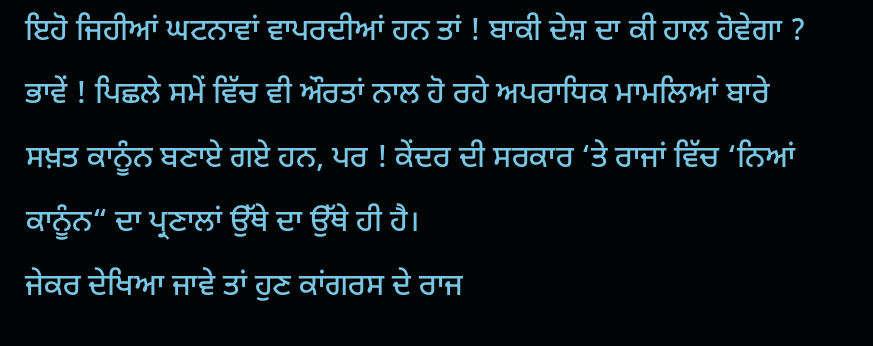ਇਹੋ ਜਿਹੀਆਂ ਘਟਨਾਵਾਂ ਵਾਪਰਦੀਆਂ ਹਨ ਤਾਂ ! ਬਾਕੀ ਦੇਸ਼ ਦਾ ਕੀ ਹਾਲ ਹੋਵੇਗਾ ? ਭਾਵੇਂ ! ਪਿਛਲੇ ਸਮੇਂ ਵਿੱਚ ਵੀ ਔਰਤਾਂ ਨਾਲ ਹੋ ਰਹੇ ਅਪਰਾਧਿਕ ਮਾਮਲਿਆਂ ਬਾਰੇ ਸਖ਼ਤ ਕਾਨੂੰਨ ਬਣਾਏ ਗਏ ਹਨ, ਪਰ ! ਕੇਂਦਰ ਦੀ ਸਰਕਾਰ ‘ਤੇ ਰਾਜਾਂ ਵਿੱਚ ‘ਨਿਆਂ ਕਾਨੂੰਨ“ ਦਾ ਪ੍ਰਣਾਲਾਂ ਉੱਥੇ ਦਾ ਉੱਥੇ ਹੀ ਹੈ।
ਜੇਕਰ ਦੇਖਿਆ ਜਾਵੇ ਤਾਂ ਹੁਣ ਕਾਂਗਰਸ ਦੇ ਰਾਜ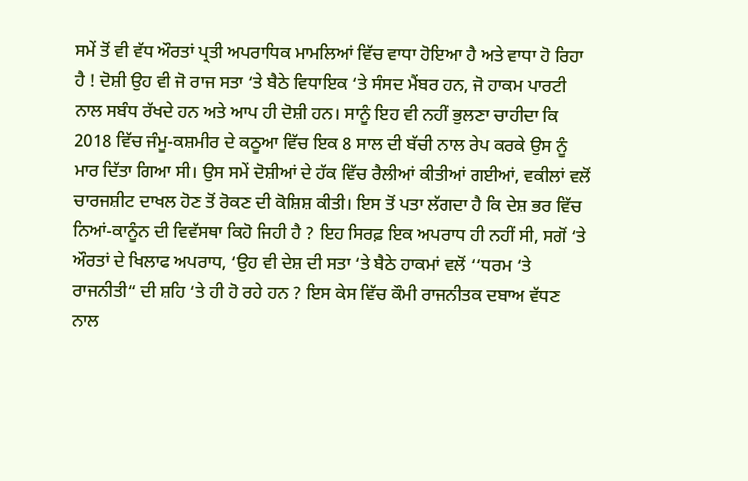ਸਮੇਂ ਤੋਂ ਵੀ ਵੱਧ ਔਰਤਾਂ ਪ੍ਰਤੀ ਅਪਰਾਧਿਕ ਮਾਮਲਿਆਂ ਵਿੱਚ ਵਾਧਾ ਹੋਇਆ ਹੈ ਅਤੇ ਵਾਧਾ ਹੋ ਰਿਹਾ ਹੈ ! ਦੋਸ਼ੀ ਉਹ ਵੀ ਜੋ ਰਾਜ ਸਤਾ ‘ਤੇ ਬੈਠੇ ਵਿਧਾਇਕ ‘ਤੇ ਸੰਸਦ ਮੈਂਬਰ ਹਨ, ਜੋ ਹਾਕਮ ਪਾਰਟੀ ਨਾਲ ਸਬੰਧ ਰੱਖਦੇ ਹਨ ਅਤੇ ਆਪ ਹੀ ਦੋਸ਼ੀ ਹਨ। ਸਾਨੂੰ ਇਹ ਵੀ ਨਹੀਂ ਭੁਲਣਾ ਚਾਹੀਦਾ ਕਿ 2018 ਵਿੱਚ ਜੰਮੂ-ਕਸ਼ਮੀਰ ਦੇ ਕਠੂਆ ਵਿੱਚ ਇਕ 8 ਸਾਲ ਦੀ ਬੱਚੀ ਨਾਲ ਰੇਪ ਕਰਕੇ ਉਸ ਨੂੰ ਮਾਰ ਦਿੱਤਾ ਗਿਆ ਸੀ। ਉਸ ਸਮੇਂ ਦੋਸ਼ੀਆਂ ਦੇ ਹੱਕ ਵਿੱਚ ਰੈਲੀਆਂ ਕੀਤੀਆਂ ਗਈਆਂ, ਵਕੀਲਾਂ ਵਲੋਂ ਚਾਰਜਸ਼ੀਟ ਦਾਖਲ ਹੋਣ ਤੋਂ ਰੋਕਣ ਦੀ ਕੋਸ਼ਿਸ਼ ਕੀਤੀ। ਇਸ ਤੋਂ ਪਤਾ ਲੱਗਦਾ ਹੈ ਕਿ ਦੇਸ਼ ਭਰ ਵਿੱਚ ਨਿਆਂ-ਕਾਨੂੰਨ ਦੀ ਵਿਵੱਸਥਾ ਕਿਹੋ ਜਿਹੀ ਹੈ ? ਇਹ ਸਿਰਫ਼ ਇਕ ਅਪਰਾਧ ਹੀ ਨਹੀਂ ਸੀ, ਸਗੋਂ ‘ਤੇ ਔਰਤਾਂ ਦੇ ਖਿਲਾਫ ਅਪਰਾਧ, ‘ਉਹ ਵੀ ਦੇਸ਼ ਦੀ ਸਤਾ ‘ਤੇ ਬੈਠੇ ਹਾਕਮਾਂ ਵਲੋਂ ‘‘ਧਰਮ ‘ਤੇ ਰਾਜਨੀਤੀ“ ਦੀ ਸ਼ਹਿ ‘ਤੇ ਹੀ ਹੋ ਰਹੇ ਹਨ ? ਇਸ ਕੇਸ ਵਿੱਚ ਕੌਮੀ ਰਾਜਨੀਤਕ ਦਬਾਅ ਵੱਧਣ ਨਾਲ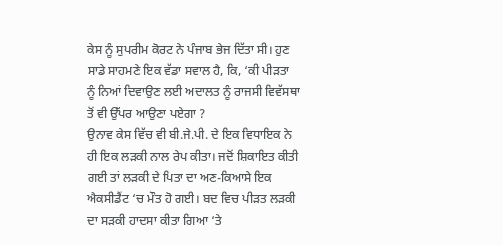ਕੇਸ ਨੂੰ ਸੁਪਰੀਮ ਕੋਰਟ ਨੇ ਪੰਜਾਬ ਭੇਜ ਦਿੱਤਾ ਸੀ। ਹੁਣ ਸਾਡੇ ਸਾਹਮਣੇ ਇਕ ਵੱਡਾ ਸਵਾਲ ਹੈ, ਕਿ, ‘ਕੀ ਪੀੜਤਾ ਨੂੰ ਨਿਆਂ ਦਿਵਾਉਣ ਲਈ ਅਦਾਲਤ ਨੂੰ ਰਾਜਸੀ ਵਿਵੱਸਥਾ ਤੋਂ ਵੀ ਉੱਪਰ ਆਉਣਾ ਪਏਗਾ ?
ਉਨਾਵ ਕੇਸ ਵਿੱਚ ਵੀ ਬੀ.ਜੇ.ਪੀ. ਦੇ ਇਕ ਵਿਧਾਇਕ ਨੇ ਹੀ ਇਕ ਲੜਕੀ ਨਾਲ ਰੇਪ ਕੀਤਾ। ਜਦੋਂ ਸ਼ਿਕਾਇਤ ਕੀਤੀ ਗਈ ਤਾਂ ਲੜਕੀ ਦੇ ਪਿਤਾ ਦਾ ਅਣ-ਕਿਆਸੇ ਇਕ ਐਕਸੀਡੈਂਟ ‘ਚ ਮੌਤ ਹੋ ਗਈ। ਬਦ ਵਿਚ ਪੀੜਤ ਲੜਕੀ ਦਾ ਸੜਕੀ ਹਾਦਸਾ ਕੀਤਾ ਗਿਆ ‘ਤੇ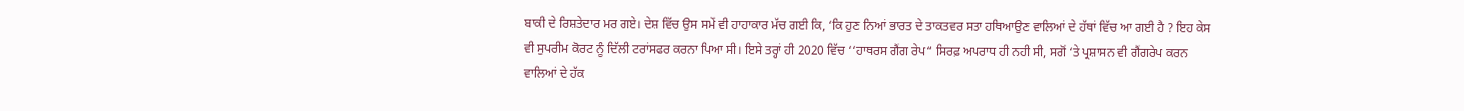ਬਾਕੀ ਦੇ ਰਿਸ਼ਤੇਦਾਰ ਮਰ ਗਏ। ਦੇਸ਼ ਵਿੱਚ ਉਸ ਸਮੇਂ ਵੀ ਹਾਹਾਕਾਰ ਮੱਚ ਗਈ ਕਿ, ‘ਕਿ ਹੁਣ ਨਿਆਂ ਭਾਰਤ ਦੇ ਤਾਕਤਵਰ ਸਤਾ ਹਥਿਆਉਣ ਵਾਲਿਆਂ ਦੇ ਹੱਥਾਂ ਵਿੱਚ ਆ ਗਈ ਹੈ ? ਇਹ ਕੇਸ ਵੀ ਸੁਪਰੀਮ ਕੋਰਟ ਨੂੰ ਦਿੱਲੀ ਟਰਾਂਸਫਰ ਕਰਨਾ ਪਿਆ ਸੀ। ਇਸੇ ਤਰ੍ਹਾਂ ਹੀ 2020 ਵਿੱਚ ‘‘ਹਾਥਰਸ ਗੈਂਗ ਰੇਪ“ ਸਿਰਫ਼ ਅਪਰਾਧ ਹੀ ਨਹੀ ਸੀ, ਸਗੋਂ ‘ਤੇ ਪ੍ਰਸ਼ਾਸਨ ਵੀ ਗੈਂਗਰੇਪ ਕਰਨ ਵਾਲਿਆਂ ਦੇ ਹੱਕ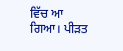ਵਿੱਚ ਆ ਗਿਆ। ਪੀੜਤ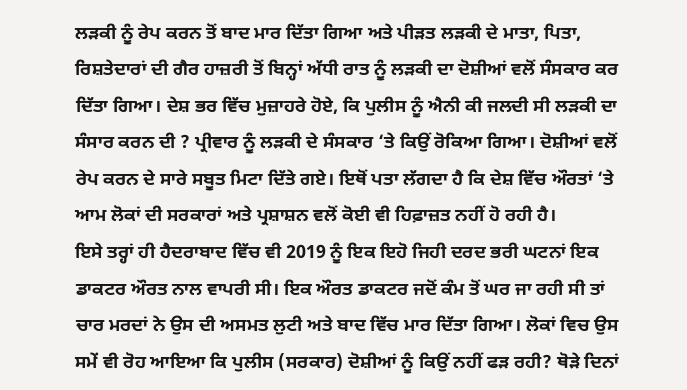ਲੜਕੀ ਨੂੰ ਰੇਪ ਕਰਨ ਤੋਂ ਬਾਦ ਮਾਰ ਦਿੱਤਾ ਗਿਆ ਅਤੇ ਪੀੜਤ ਲੜਕੀ ਦੇ ਮਾਤਾ, ਪਿਤਾ, ਰਿਸ਼ਤੇਦਾਰਾਂ ਦੀ ਗੈਰ ਹਾਜ਼ਰੀ ਤੋਂ ਬਿਨ੍ਹਾਂ ਅੱਧੀ ਰਾਤ ਨੂੰ ਲੜਕੀ ਦਾ ਦੋਸ਼ੀਆਂ ਵਲੋਂ ਸੰਸਕਾਰ ਕਰ ਦਿੱਤਾ ਗਿਆ। ਦੇਸ਼ ਭਰ ਵਿੱਚ ਮੁਜ਼ਾਹਰੇ ਹੋਏ, ਕਿ ਪੁਲੀਸ ਨੂੰ ਐਨੀ ਕੀ ਜਲਦੀ ਸੀ ਲੜਕੀ ਦਾ ਸੰਸਾਰ ਕਰਨ ਦੀ ? ਪ੍ਰੀਵਾਰ ਨੂੰ ਲੜਕੀ ਦੇ ਸੰਸਕਾਰ ‘ਤੇ ਕਿਉਂ ਰੋਕਿਆ ਗਿਆ। ਦੋਸ਼ੀਆਂ ਵਲੋਂ ਰੇਪ ਕਰਨ ਦੇ ਸਾਰੇ ਸਬੂਤ ਮਿਟਾ ਦਿੱਤੇ ਗਏ। ਇਥੋਂ ਪਤਾ ਲੱਗਦਾ ਹੈ ਕਿ ਦੇਸ਼ ਵਿੱਚ ਔਰਤਾਂ ‘ਤੇ ਆਮ ਲੋਕਾਂ ਦੀ ਸਰਕਾਰਾਂ ਅਤੇ ਪ੍ਰਸ਼ਾਸ਼ਨ ਵਲੋਂ ਕੋਈ ਵੀ ਹਿਫ਼ਾਜ਼ਤ ਨਹੀਂ ਹੋ ਰਹੀ ਹੈ।
ਇਸੇ ਤਰ੍ਹਾਂ ਹੀ ਹੈਦਰਾਬਾਦ ਵਿੱਚ ਵੀ 2019 ਨੂੰ ਇਕ ਇਹੋ ਜਿਹੀ ਦਰਦ ਭਰੀ ਘਟਨਾਂ ਇਕ ਡਾਕਟਰ ਔਰਤ ਨਾਲ ਵਾਪਰੀ ਸੀ। ਇਕ ਔਰਤ ਡਾਕਟਰ ਜਦੋਂ ਕੰਮ ਤੋਂ ਘਰ ਜਾ ਰਹੀ ਸੀ ਤਾਂ ਚਾਰ ਮਰਦਾਂ ਨੇ ਉਸ ਦੀ ਅਸਮਤ ਲੁਟੀ ਅਤੇ ਬਾਦ ਵਿੱਚ ਮਾਰ ਦਿੱਤਾ ਗਿਆ। ਲੋਕਾਂ ਵਿਚ ਉਸ ਸਮੇਂ ਵੀ ਰੋਹ ਆਇਆ ਕਿ ਪੁਲੀਸ (ਸਰਕਾਰ) ਦੋਸ਼ੀਆਂ ਨੂੰ ਕਿਉਂ ਨਹੀਂ ਫੜ ਰਹੀ? ਥੋੜੇ ਦਿਨਾਂ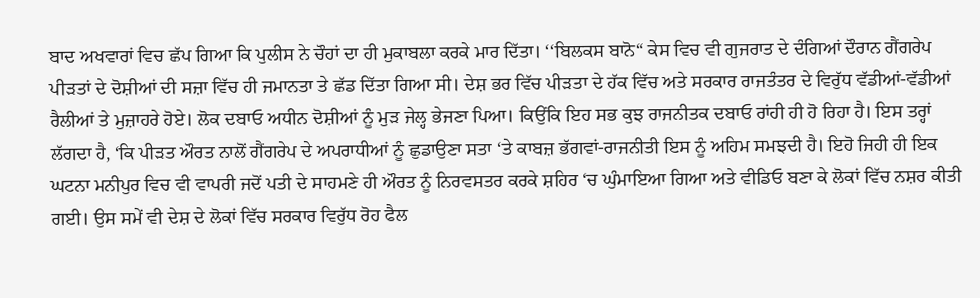ਬਾਦ ਅਖਵਾਰਾਂ ਵਿਚ ਛੱਪ ਗਿਆ ਕਿ ਪੁਲੀਸ ਨੇ ਚੌਹਾਂ ਦਾ ਹੀ ਮੁਕਾਬਲਾ ਕਰਕੇ ਮਾਰ ਦਿੱਤਾ। ‘‘ਬਿਲਕਸ ਬਾਨੋ“ ਕੇਸ ਵਿਚ ਵੀ ਗੁਜਰਾਤ ਦੇ ਦੰਗਿਆਂ ਦੌਰਾਨ ਗੈਂਗਰੇਪ ਪੀੜਤਾਂ ਦੇ ਦੋਸ਼ੀਆਂ ਦੀ ਸਜ਼ਾ ਵਿੱਚ ਹੀ ਜਮਾਨਤਾ ਤੇ ਛੱਡ ਦਿੱਤਾ ਗਿਆ ਸੀ। ਦੇਸ਼ ਭਰ ਵਿੱਚ ਪੀੜਤਾ ਦੇ ਹੱਕ ਵਿੱਚ ਅਤੇ ਸਰਕਾਰ ਰਾਜਤੰਤਰ ਦੇ ਵਿਰੁੱਧ ਵੱਡੀਆਂ-ਵੱਡੀਆਂ ਰੈਲੀਆਂ ਤੇ ਮੁਜ਼ਾਹਰੇ ਹੋਏ। ਲੋਕ ਦਬਾਓ ਅਧੀਨ ਦੋਸ਼ੀਆਂ ਨੂੰ ਮੁੜ ਜੇਲ੍ਹ ਭੇਜਣਾ ਪਿਆ। ਕਿਉਂਕਿ ਇਹ ਸਭ ਕੁਝ ਰਾਜਨੀਤਕ ਦਬਾਓ ਰਾਂਹੀ ਹੀ ਹੋ ਰਿਹਾ ਹੈ। ਇਸ ਤਰ੍ਹਾਂ ਲੱਗਦਾ ਹੈ, ‘ਕਿ ਪੀੜਤ ਔਰਤ ਨਾਲੋਂ ਗੈਂਗਰੇਪ ਦੇ ਅਪਰਾਧੀਆਂ ਨੂੰ ਛੁਡਾਉਣਾ ਸਤਾ ‘ਤੇ ਕਾਬਜ਼ ਭੱਗਵਾਂ-ਰਾਜਨੀਤੀ ਇਸ ਨੂੰ ਅਹਿਮ ਸਮਝਦੀ ਹੈ। ਇਹੋ ਜਿਹੀ ਹੀ ਇਕ ਘਟਨਾ ਮਨੀਪੁਰ ਵਿਚ ਵੀ ਵਾਪਰੀ ਜਦੋਂ ਪਤੀ ਦੇ ਸਾਹਮਣੇ ਹੀ ਔਰਤ ਨੂੰ ਨਿਰਵਸਤਰ ਕਰਕੇ ਸ਼ਹਿਰ ‘ਚ ਘੁੰਮਾਇਆ ਗਿਆ ਅਤੇ ਵੀਡਿਓ ਬਣਾ ਕੇ ਲੋਕਾਂ ਵਿੱਚ ਨਸ਼ਰ ਕੀਤੀ ਗਈ। ਉਸ ਸਮੇਂ ਵੀ ਦੇਸ਼ ਦੇ ਲੋਕਾਂ ਵਿੱਚ ਸਰਕਾਰ ਵਿਰੁੱਧ ਰੋਹ ਫੈਲ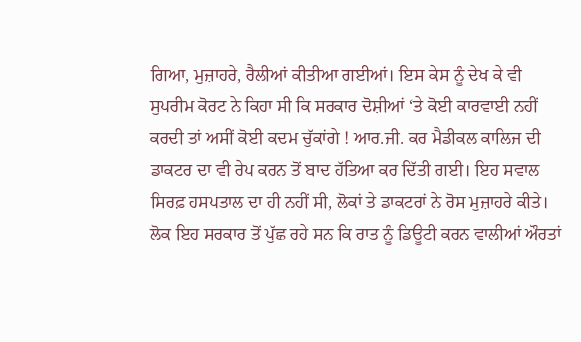ਗਿਆ, ਮੁਜ਼ਾਹਰੇ, ਰੈਲੀਆਂ ਕੀਤੀਆ ਗਈਆਂ। ਇਸ ਕੇਸ ਨੂੰ ਦੇਖ ਕੇ ਵੀ ਸੁਪਰੀਮ ਕੋਰਟ ਨੇ ਕਿਹਾ ਸੀ ਕਿ ਸਰਕਾਰ ਦੋਸ਼ੀਆਂ ‘ਤੇ ਕੋਈ ਕਾਰਵਾਈ ਨਹੀਂ ਕਰਦੀ ਤਾਂ ਅਸੀਂ ਕੋਈ ਕਦਮ ਚੁੱਕਾਂਗੇ ! ਆਰ.ਜੀ. ਕਰ ਮੈਡੀਕਲ ਕਾਲਿਜ ਦੀ ਡਾਕਟਰ ਦਾ ਵੀ ਰੇਪ ਕਰਨ ਤੋਂ ਬਾਦ ਹੱਤਿਆ ਕਰ ਦਿੱਤੀ ਗਈ। ਇਹ ਸਵਾਲ ਸਿਰਫ਼ ਹਸਪਤਾਲ ਦਾ ਹੀ ਨਹੀਂ ਸੀ, ਲੋਕਾਂ ਤੇ ਡਾਕਟਰਾਂ ਨੇ ਰੋਸ ਮੁਜ਼ਾਹਰੇ ਕੀਤੇ। ਲੋਕ ਇਹ ਸਰਕਾਰ ਤੋਂ ਪੁੱਛ ਰਹੇ ਸਨ ਕਿ ਰਾਤ ਨੂੰ ਡਿਊਟੀ ਕਰਨ ਵਾਲੀਆਂ ਔਰਤਾਂ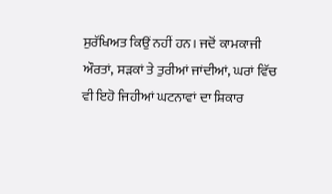ਸੁਰੱਖਿਅਤ ਕਿਉਂ ਨਹੀਂ ਹਨ। ਜਦੋਂ ਕਾਮਕਾਜੀ ਔਰਤਾਂ, ਸੜਕਾਂ ਤੇ ਤੁਰੀਆਂ ਜਾਂਦੀਆਂ, ਘਰਾਂ ਵਿੱਚ ਵੀ ਇਹੋ ਜਿਹੀਆਂ ਘਟਨਾਵਾਂ ਦਾ ਸ਼ਿਕਾਰ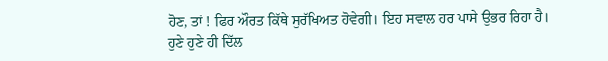ਹੋਣ, ਤਾਂ ! ਫਿਰ ਔਰਤ ਕਿੱਥੇ ਸੁਰੱਖਿਅਤ ਹੋਵੇਗੀ। ਇਹ ਸਵਾਲ ਹਰ ਪਾਸੇ ਉਭਰ ਰਿਹਾ ਹੈ।
ਹੁਣੇ ਹੁਣੇ ਹੀ ਦਿੱਲ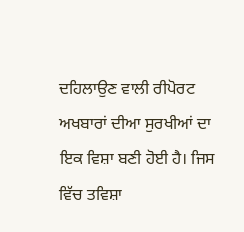ਦਹਿਲਾਉਣ ਵਾਲੀ ਰੀਪੋਰਟ ਅਖਬਾਰਾਂ ਦੀਆ ਸੁਰਖੀਆਂ ਦਾ ਇਕ ਵਿਸ਼ਾ ਬਣੀ ਹੋਈ ਹੈ। ਜਿਸ ਵਿੱਚ ਤਵਿਸ਼ਾ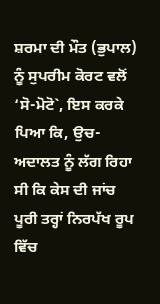ਸ਼ਰਮਾ ਦੀ ਮੌਤ (ਭੁਪਾਲ) ਨੂੰ ਸੁਪਰੀਮ ਕੋਰਟ ਵਲੋਂ ‘ਸੋ-ਮੋਟੋ`, ਇਸ ਕਰਕੇ ਪਿਆ ਕਿ, ਉਚ-ਅਦਾਲਤ ਨੂੰ ਲੱਗ ਰਿਹਾ ਸੀ ਕਿ ਕੇਸ ਦੀ ਜਾਂਚ ਪੂਰੀ ਤਰ੍ਹਾਂ ਨਿਰਪੱਖ ਰੂਪ ਵਿੱਚ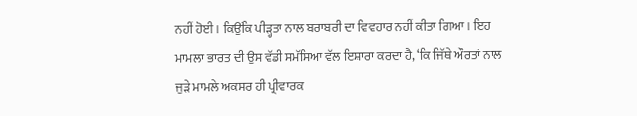ਨਹੀਂ ਹੋਈ। ਕਿਉਂਕਿ ਪੀੜ੍ਹਤਾ ਨਾਲ ਬਰਾਬਰੀ ਦਾ ਵਿਵਹਾਰ ਨਹੀਂ ਕੀਤਾ ਗਿਆ। ਇਹ ਮਾਮਲਾ ਭਾਰਤ ਦੀ ਉਸ ਵੱਡੀ ਸਮੱਸਿਆ ਵੱਲ ਇਸ਼ਾਰਾ ਕਰਦਾ ਹੈ, ‘ਕਿ ਜਿੱਥੇ ਔਰਤਾਂ ਨਾਲ ਜੁੜੇ ਮਾਮਲੇ ਅਕਸਰ ਹੀ ਪ੍ਰੀਵਾਰਕ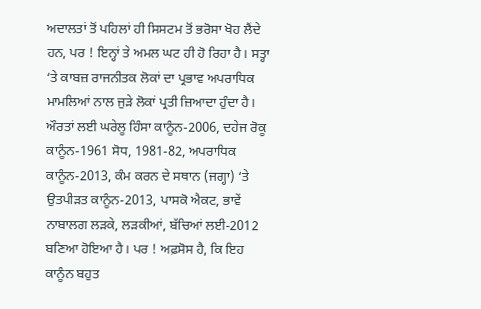ਅਦਾਲਤਾਂ ਤੋਂ ਪਹਿਲਾਂ ਹੀ ਸਿਸਟਮ ਤੋਂ ਭਰੋਸਾ ਖੋਹ ਲੈਂਦੇ ਹਨ, ਪਰ ! ਇਨ੍ਹਾਂ ਤੇ ਅਮਲ ਘਟ ਹੀ ਹੋ ਰਿਹਾ ਹੈ। ਸਤ੍ਹਾ ‘ਤੇ ਕਾਬਜ਼ ਰਾਜਨੀਤਕ ਲੋਕਾਂ ਦਾ ਪ੍ਰਭਾਵ ਅਪਰਾਧਿਕ ਮਾਮਲਿਆਂ ਨਾਲ ਜੁੜੇ ਲੋਕਾਂ ਪ੍ਰਤੀ ਜ਼ਿਆਦਾ ਹੁੰਦਾ ਹੈ। ਔਰਤਾਂ ਲਈ ਘਰੇਲੂ ਹਿੰਸਾ ਕਾਨੂੰਨ-2006, ਦਹੇਜ ਰੋਕੂ ਕਾਨੂੰਨ-1961 ਸੋਧ, 1981-82, ਅਪਰਾਧਿਕ ਕਾਨੂੰਨ-2013, ਕੰਮ ਕਰਨ ਦੇ ਸਥਾਨ (ਜਗ੍ਹਾ) ‘ਤੇ ਉਤਪੀੜਤ ਕਾਨੂੰਨ-2013, ਪਾਸਕੋ ਐਕਟ, ਭਾਵੇਂ ਨਾਬਾਲਗ ਲੜਕੇ, ਲੜਕੀਆਂ, ਬੱਚਿਆਂ ਲਈ-2012 ਬਣਿਆ ਹੋਇਆ ਹੈ। ਪਰ ! ਅਫ਼ਸੋਸ ਹੈ, ਕਿ ਇਹ ਕਾਨੂੰਨ ਬਹੁਤ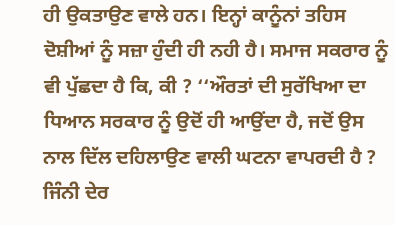ਹੀ ਉਕਤਾਉਣ ਵਾਲੇ ਹਨ। ਇਨ੍ਹਾਂ ਕਾਨੂੰਨਾਂ ਤਹਿਸ ਦੋਸ਼ੀਆਂ ਨੂੰ ਸਜ਼ਾ ਹੁੰਦੀ ਹੀ ਨਹੀ ਹੈ। ਸਮਾਜ ਸਕਰਾਰ ਨੂੰ ਵੀ ਪੁੱਛਦਾ ਹੈ ਕਿ, ਕੀ ? ‘‘ਔਰਤਾਂ ਦੀ ਸੁਰੱਖਿਆ ਦਾ ਧਿਆਨ ਸਰਕਾਰ ਨੂੰ ਉਦੋਂ ਹੀ ਆਉਂਦਾ ਹੈ, ਜਦੋਂ ਉਸ ਨਾਲ ਦਿੱਲ ਦਹਿਲਾਉਣ ਵਾਲੀ ਘਟਨਾ ਵਾਪਰਦੀ ਹੈ ?
ਜਿੰਨੀ ਦੇਰ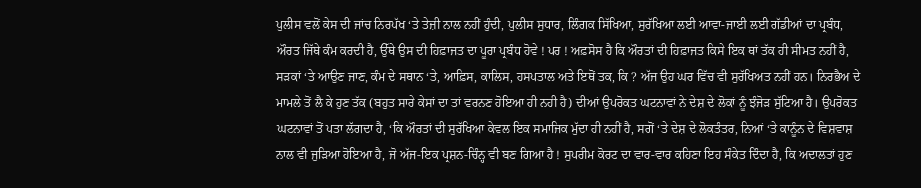ਪੁਲੀਸ ਵਲੋਂ ਕੇਸ ਦੀ ਜਾਂਚ ਨਿਰਪੱਖ ‘ਤੇ ਤੇਜ਼ੀ ਨਾਲ ਨਹੀਂ ਹੁੰਦੀ, ਪੁਲੀਸ ਸੁਧਾਰ, ਲਿੰਗਕ ਸਿੱਖਿਆ, ਸੁਰੱਖਿਆ ਲਈ ਆਵਾ-ਜਾਈ ਲਈ ਗੱਡੀਆਂ ਦਾ ਪ੍ਰਬੰਧ, ਔਰਤ ਜਿੱਥੇ ਕੰਮ ਕਰਦੀ ਹੈ, ਉੱਥੇ ਉਸ ਦੀ ਹਿਫ਼ਾਜਤ ਦਾ ਪੂਰਾ ਪ੍ਰਬੰਧ ਹੋਵੇ ! ਪਰ ! ਅਫ਼ਸੋਸ ਹੈ ਕਿ ਔਰਤਾਂ ਦੀ ਹਿਫ਼ਾਜਤ ਕਿਸੇ ਇਕ ਥਾਂ ਤੱਕ ਹੀ ਸੀਮਤ ਨਹੀਂ ਹੈ, ਸੜਕਾਂ ‘ਤੇ ਆਉਣ ਜਾਣ, ਕੰਮ ਦੇ ਸਥਾਨ ‘ਤੇ, ਆਫ਼ਿਸ, ਕਾਲਿਸ, ਹਸਪਤਾਲ ਅਤੇ ਇਥੋਂ ਤਕ, ਕਿ ? ਅੱਜ ਉਹ ਘਰ ਵਿੱਚ ਵੀ ਸੁਰੱਖਿਅਤ ਨਹੀਂ ਹਨ। ਨਿਰਭੈਅ ਦੇ ਮਾਮਲੇ ਤੋਂ ਲੈ ਕੇ ਹੁਣ ਤੱਕ (ਬਹੁਤ ਸਾਰੇ ਕੇਸਾਂ ਦਾ ਤਾਂ ਵਰਨਣ ਹੋਇਆ ਹੀ ਨਹੀ ਹੈ) ਦੀਆਂ ਉਪਰੋਕਤ ਘਟਨਾਵਾਂ ਨੇ ਦੇਸ਼ ਦੇ ਲੋਕਾਂ ਨੂੰ ਝੰਜੋੜ ਸੁੱਟਿਆ ਹੈ। ਉਪਰੋਕਤ ਘਟਨਾਵਾਂ ਤੋਂ ਪਤਾ ਲੱਗਦਾ ਹੈ, ‘ਕਿ ਔਰਤਾਂ ਦੀ ਸੁਰੱਖਿਆ ਕੇਵਲ ਇਕ ਸਮਾਜਿਕ ਮੁੱਦਾ ਹੀ ਨਹੀਂ ਹੈ, ਸਗੋਂ ‘ਤੇ ਦੇਸ਼ ਦੇ ਲੋਕਤੰਤਰ, ਨਿਆਂ ‘ਤੇ ਕਾਨੂੰਨ ਦੇ ਵਿਸ਼ਵਾਸ਼ ਨਾਲ ਵੀ ਜੁੜਿਆ ਹੋਇਆ ਹੈ, ਜੋ ਅੱਜ-ਇਕ ਪ੍ਰਸ਼ਨ-ਚਿੰਨ੍ਹ ਵੀ ਬਣ ਗਿਆ ਹੈ ! ਸੁਪਰੀਮ ਕੋਰਟ ਦਾ ਵਾਰ-ਵਾਰ ਕਹਿਣਾ ਇਹ ਸੰਕੇਤ ਦਿੰਦਾ ਹੈ, ਕਿ ਅਦਾਲਤਾਂ ਹੁਣ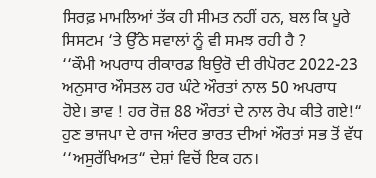ਸਿਰਫ਼ ਮਾਮਲਿਆਂ ਤੱਕ ਹੀ ਸੀਮਤ ਨਹੀਂ ਹਨ, ਬਲ ਕਿ ਪੂਰੇ ਸਿਸਟਮ ‘ਤੇ ਉੱਠੇ ਸਵਾਲਾਂ ਨੂੰ ਵੀ ਸਮਝ ਰਹੀ ਹੈ ?
‘‘ਕੌਮੀ ਅਪਰਾਧ ਰੀਕਾਰਡ ਬਿਉਰੋ ਦੀ ਰੀਪੋਰਟ 2022-23 ਅਨੁਸਾਰ ਔਸਤਲ ਹਰ ਘੰਟੇ ਔਰਤਾਂ ਨਾਲ 50 ਅਪਰਾਧ ਹੋਏ। ਭਾਵ ! ਹਰ ਰੋਜ਼ 88 ਔਰਤਾਂ ਦੇ ਨਾਲ ਰੇਪ ਕੀਤੇ ਗਏ!“ ਹੁਣ ਭਾਜਪਾ ਦੇ ਰਾਜ ਅੰਦਰ ਭਾਰਤ ਦੀਆਂ ਔਰਤਾਂ ਸਭ ਤੋਂ ਵੱਧ ‘‘ਅਸੁਰੱਖਿਅਤ“ ਦੇਸ਼ਾਂ ਵਿਚੋਂ ਇਕ ਹਨ।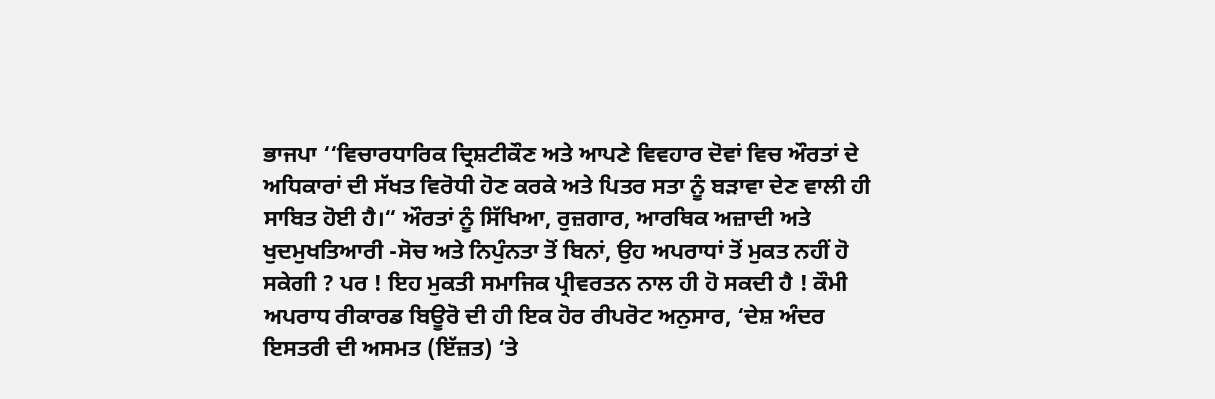ਭਾਜਪਾ ‘‘ਵਿਚਾਰਧਾਰਿਕ ਦ੍ਰਿਸ਼ਟੀਕੌਣ ਅਤੇ ਆਪਣੇ ਵਿਵਹਾਰ ਦੋਵਾਂ ਵਿਚ ਔਰਤਾਂ ਦੇ ਅਧਿਕਾਰਾਂ ਦੀ ਸੱਖਤ ਵਿਰੋਧੀ ਹੋਣ ਕਰਕੇ ਅਤੇ ਪਿਤਰ ਸਤਾ ਨੂੰ ਬੜਾਵਾ ਦੇਣ ਵਾਲੀ ਹੀ ਸਾਬਿਤ ਹੋਈ ਹੈ।“ ਔਰਤਾਂ ਨੂੰ ਸਿੱਖਿਆ, ਰੁਜ਼ਗਾਰ, ਆਰਥਿਕ ਅਜ਼ਾਦੀ ਅਤੇ ਖੁਦਮੁਖਤਿਆਰੀ -ਸੋਚ ਅਤੇ ਨਿਪੁੰਨਤਾ ਤੋਂ ਬਿਨਾਂ, ਉਹ ਅਪਰਾਧਾਂ ਤੋਂ ਮੁਕਤ ਨਹੀਂ ਹੋ ਸਕੇਗੀ ? ਪਰ ! ਇਹ ਮੁਕਤੀ ਸਮਾਜਿਕ ਪ੍ਰੀਵਰਤਨ ਨਾਲ ਹੀ ਹੋ ਸਕਦੀ ਹੈ ! ਕੌਮੀ ਅਪਰਾਧ ਰੀਕਾਰਡ ਬਿਊਰੋ ਦੀ ਹੀ ਇਕ ਹੋਰ ਰੀਪਰੋਟ ਅਨੁਸਾਰ, ‘ਦੇਸ਼ ਅੰਦਰ ਇਸਤਰੀ ਦੀ ਅਸਮਤ (ਇੱਜ਼ਤ) ‘ਤੇ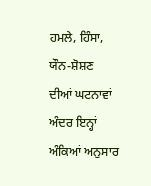ਹਮਲੇ, ਹਿੰਸਾ, ਯੌਨ-ਸ਼ੋਸ਼ਣ ਦੀਆਂ ਘਟਨਾਵਾਂ ਅੰਦਰ ਇਨ੍ਹਾਂ ਅੰਕਿਆਂ ਅਨੁਸਾਰ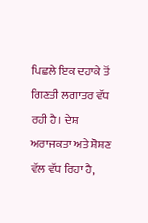ਪਿਛਲੇ ਇਕ ਦਹਾਕੇ ਤੋਂ ਗਿਣਤੀ ਲਗਾਤਰ ਵੱਧ ਰਹੀ ਹੈ। ਦੇਸ਼ ਅਰਾਜਕਤਾ ਅਤੇ ਸ਼ੋਸ਼ਣ ਵੱਲ ਵੱਧ ਰਿਹਾ ਹੈ,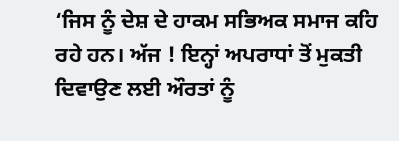‘ਜਿਸ ਨੂੰ ਦੇਸ਼ ਦੇ ਹਾਕਮ ਸਭਿਅਕ ਸਮਾਜ ਕਹਿ ਰਹੇ ਹਨ। ਅੱਜ ! ਇਨ੍ਹਾਂ ਅਪਰਾਧਾਂ ਤੋਂ ਮੁਕਤੀ ਦਿਵਾਉਣ ਲਈ ਔਰਤਾਂ ਨੂੰ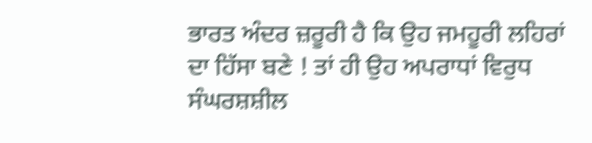ਭਾਰਤ ਅੰਦਰ ਜ਼ਰੂਰੀ ਹੈ ਕਿ ਉਹ ਜਮਹੂਰੀ ਲਹਿਰਾਂ ਦਾ ਹਿੱਸਾ ਬਣੇ ! ਤਾਂ ਹੀ ਉਹ ਅਪਰਾਧਾਂ ਵਿਰੁਧ ਸੰਘਰਸ਼ਸ਼ੀਲ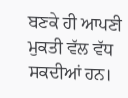ਬਣਕੇ ਹੀ ਆਪਣੀ ਮੁਕਤੀ ਵੱਲ ਵੱਧ ਸਕਦੀਆਂ ਹਨ।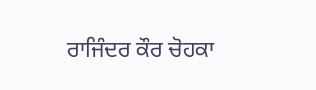ਰਾਜਿੰਦਰ ਕੌਰ ਚੋਹਕਾ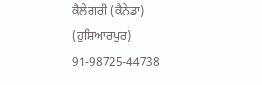ਕੈਲੇਗਰੀ (ਕੈਨੇਡਾ)
(ਹੁਸ਼ਿਆਰਪੁਰ)
91-98725-44738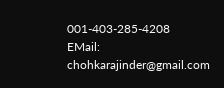001-403-285-4208
EMail: chohkarajinder@gmail.com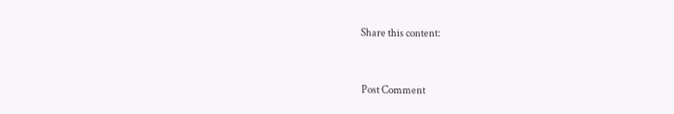Share this content:



Post Comment